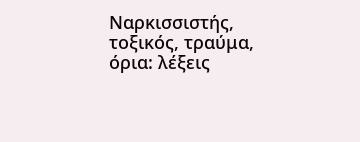Ναρκισσιστής, τοξικός, τραύμα, όρια: λέξεις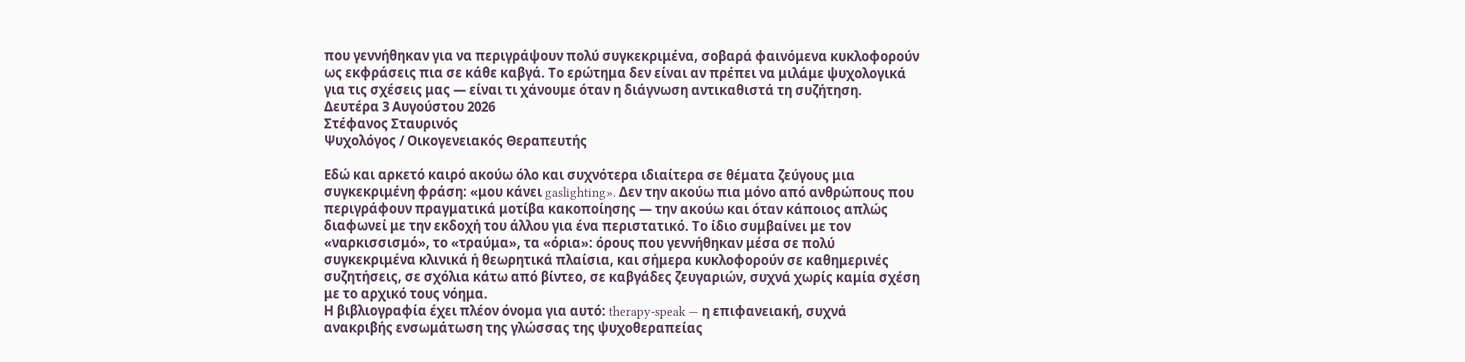που γεννήθηκαν για να περιγράψουν πολύ συγκεκριμένα, σοβαρά φαινόμενα κυκλοφορούν ως εκφράσεις πια σε κάθε καβγά. Το ερώτημα δεν είναι αν πρέπει να μιλάμε ψυχολογικά για τις σχέσεις μας — είναι τι χάνουμε όταν η διάγνωση αντικαθιστά τη συζήτηση.
Δευτέρα 3 Αυγούστου 2026
Στέφανος Σταυρινός
Ψυχολόγος / Οικογενειακός Θεραπευτής

Εδώ και αρκετό καιρό ακούω όλο και συχνότερα ιδιαίτερα σε θέματα ζεύγους μια συγκεκριμένη φράση: «μου κάνει gaslighting». Δεν την ακούω πια μόνο από ανθρώπους που περιγράφουν πραγματικά μοτίβα κακοποίησης — την ακούω και όταν κάποιος απλώς διαφωνεί με την εκδοχή του άλλου για ένα περιστατικό. Το ίδιο συμβαίνει με τον «ναρκισσισμό», το «τραύμα», τα «όρια»: όρους που γεννήθηκαν μέσα σε πολύ συγκεκριμένα κλινικά ή θεωρητικά πλαίσια, και σήμερα κυκλοφορούν σε καθημερινές συζητήσεις, σε σχόλια κάτω από βίντεο, σε καβγάδες ζευγαριών, συχνά χωρίς καμία σχέση με το αρχικό τους νόημα.
Η βιβλιογραφία έχει πλέον όνομα για αυτό: therapy-speak — η επιφανειακή, συχνά ανακριβής ενσωμάτωση της γλώσσας της ψυχοθεραπείας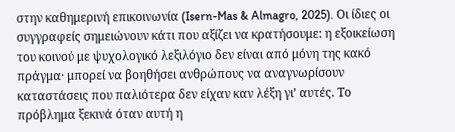στην καθημερινή επικοινωνία (Isern-Mas & Almagro, 2025). Οι ίδιες οι συγγραφείς σημειώνουν κάτι που αξίζει να κρατήσουμε: η εξοικείωση του κοινού με ψυχολογικό λεξιλόγιο δεν είναι από μόνη της κακό πράγμα· μπορεί να βοηθήσει ανθρώπους να αναγνωρίσουν καταστάσεις που παλιότερα δεν είχαν καν λέξη γι’ αυτές. Το πρόβλημα ξεκινά όταν αυτή η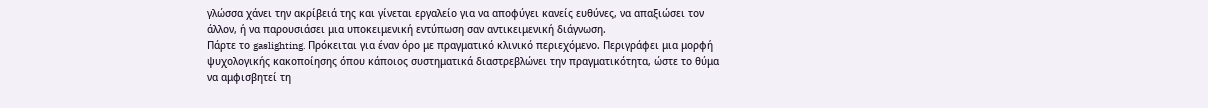γλώσσα χάνει την ακρίβειά της και γίνεται εργαλείο για να αποφύγει κανείς ευθύνες, να απαξιώσει τον άλλον, ή να παρουσιάσει μια υποκειμενική εντύπωση σαν αντικειμενική διάγνωση.
Πάρτε το gaslighting. Πρόκειται για έναν όρο με πραγματικό κλινικό περιεχόμενο. Περιγράφει μια μορφή ψυχολογικής κακοποίησης όπου κάποιος συστηματικά διαστρεβλώνει την πραγματικότητα, ώστε το θύμα να αμφισβητεί τη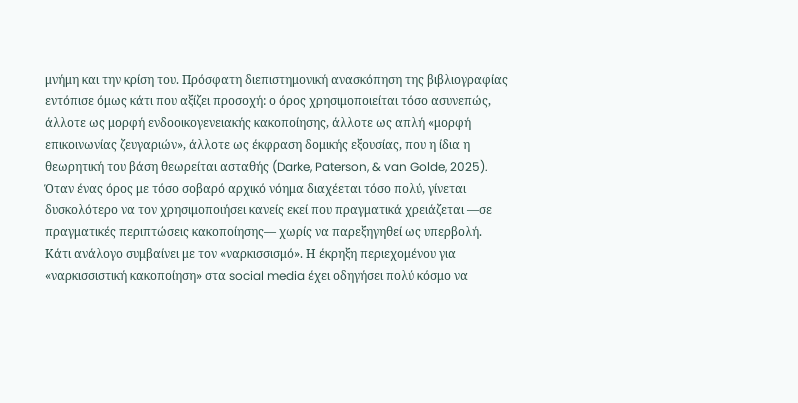μνήμη και την κρίση του. Πρόσφατη διεπιστημονική ανασκόπηση της βιβλιογραφίας εντόπισε όμως κάτι που αξίζει προσοχή: ο όρος χρησιμοποιείται τόσο ασυνεπώς, άλλοτε ως μορφή ενδοοικογενειακής κακοποίησης, άλλοτε ως απλή «μορφή επικοινωνίας ζευγαριών», άλλοτε ως έκφραση δομικής εξουσίας, που η ίδια η θεωρητική του βάση θεωρείται ασταθής (Darke, Paterson, & van Golde, 2025). Όταν ένας όρος με τόσο σοβαρό αρχικό νόημα διαχέεται τόσο πολύ, γίνεται δυσκολότερο να τον χρησιμοποιήσει κανείς εκεί που πραγματικά χρειάζεται —σε πραγματικές περιπτώσεις κακοποίησης— χωρίς να παρεξηγηθεί ως υπερβολή.
Κάτι ανάλογο συμβαίνει με τον «ναρκισσισμό». Η έκρηξη περιεχομένου για «ναρκισσιστική κακοποίηση» στα social media έχει οδηγήσει πολύ κόσμο να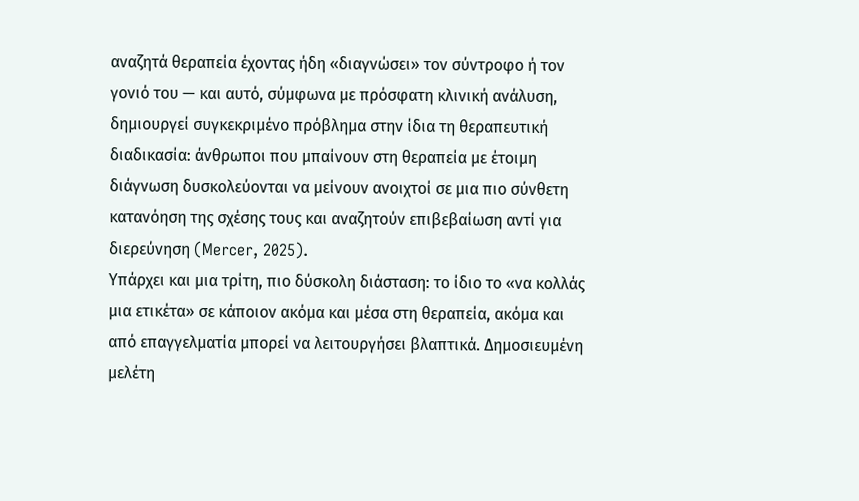αναζητά θεραπεία έχοντας ήδη «διαγνώσει» τον σύντροφο ή τον γονιό του — και αυτό, σύμφωνα με πρόσφατη κλινική ανάλυση, δημιουργεί συγκεκριμένο πρόβλημα στην ίδια τη θεραπευτική διαδικασία: άνθρωποι που μπαίνουν στη θεραπεία με έτοιμη διάγνωση δυσκολεύονται να μείνουν ανοιχτοί σε μια πιο σύνθετη κατανόηση της σχέσης τους και αναζητούν επιβεβαίωση αντί για διερεύνηση (Mercer, 2025).
Υπάρχει και μια τρίτη, πιο δύσκολη διάσταση: το ίδιο το «να κολλάς μια ετικέτα» σε κάποιον ακόμα και μέσα στη θεραπεία, ακόμα και από επαγγελματία μπορεί να λειτουργήσει βλαπτικά. Δημοσιευμένη μελέτη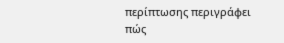περίπτωσης περιγράφει πώς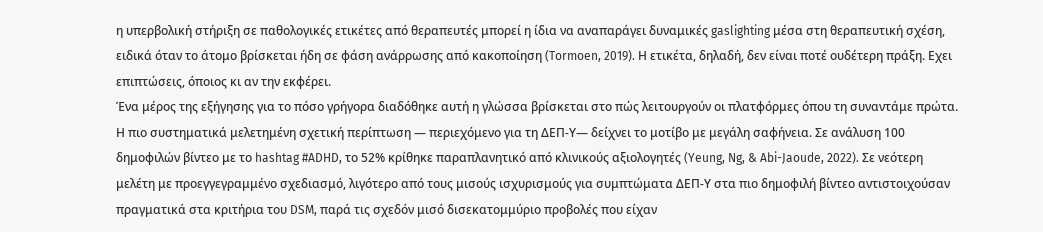η υπερβολική στήριξη σε παθολογικές ετικέτες από θεραπευτές μπορεί η ίδια να αναπαράγει δυναμικές gaslighting μέσα στη θεραπευτική σχέση, ειδικά όταν το άτομο βρίσκεται ήδη σε φάση ανάρρωσης από κακοποίηση (Tormoen, 2019). Η ετικέτα, δηλαδή, δεν είναι ποτέ ουδέτερη πράξη. Εχει επιπτώσεις, όποιος κι αν την εκφέρει.
Ένα μέρος της εξήγησης για το πόσο γρήγορα διαδόθηκε αυτή η γλώσσα βρίσκεται στο πώς λειτουργούν οι πλατφόρμες όπου τη συναντάμε πρώτα. Η πιο συστηματικά μελετημένη σχετική περίπτωση — περιεχόμενο για τη ΔΕΠ-Υ— δείχνει το μοτίβο με μεγάλη σαφήνεια. Σε ανάλυση 100 δημοφιλών βίντεο με το hashtag #ADHD, το 52% κρίθηκε παραπλανητικό από κλινικούς αξιολογητές (Yeung, Ng, & Abi-Jaoude, 2022). Σε νεότερη μελέτη με προεγγεγραμμένο σχεδιασμό, λιγότερο από τους μισούς ισχυρισμούς για συμπτώματα ΔΕΠ-Υ στα πιο δημοφιλή βίντεο αντιστοιχούσαν πραγματικά στα κριτήρια του DSM, παρά τις σχεδόν μισό δισεκατομμύριο προβολές που είχαν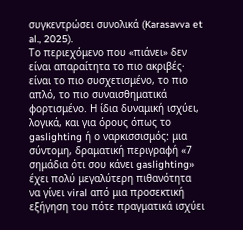συγκεντρώσει συνολικά (Karasavva et al., 2025).
Το περιεχόμενο που «πιάνει» δεν είναι απαραίτητα το πιο ακριβές· είναι το πιο συσχετισμένο, το πιο απλό, το πιο συναισθηματικά φορτισμένο. Η ίδια δυναμική ισχύει, λογικά, και για όρους όπως το gaslighting ή ο ναρκισσισμός: μια σύντομη, δραματική περιγραφή «7 σημάδια ότι σου κάνει gaslighting» έχει πολύ μεγαλύτερη πιθανότητα να γίνει viral από μια προσεκτική εξήγηση του πότε πραγματικά ισχύει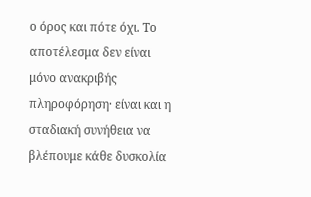ο όρος και πότε όχι. Το αποτέλεσμα δεν είναι μόνο ανακριβής πληροφόρηση· είναι και η σταδιακή συνήθεια να βλέπουμε κάθε δυσκολία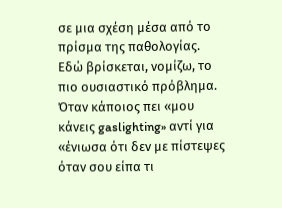σε μια σχέση μέσα από το πρίσμα της παθολογίας.
Εδώ βρίσκεται, νομίζω, το πιο ουσιαστικό πρόβλημα. Όταν κάποιος πει «μου κάνεις gaslighting» αντί για «ένιωσα ότι δεν με πίστεψες όταν σου είπα τι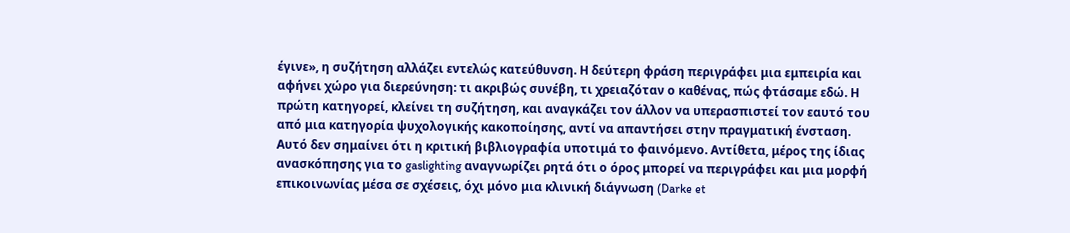έγινε», η συζήτηση αλλάζει εντελώς κατεύθυνση. Η δεύτερη φράση περιγράφει μια εμπειρία και αφήνει χώρο για διερεύνηση: τι ακριβώς συνέβη, τι χρειαζόταν ο καθένας, πώς φτάσαμε εδώ. Η πρώτη κατηγορεί, κλείνει τη συζήτηση, και αναγκάζει τον άλλον να υπερασπιστεί τον εαυτό του από μια κατηγορία ψυχολογικής κακοποίησης, αντί να απαντήσει στην πραγματική ένσταση.
Αυτό δεν σημαίνει ότι η κριτική βιβλιογραφία υποτιμά το φαινόμενο. Αντίθετα, μέρος της ίδιας ανασκόπησης για το gaslighting αναγνωρίζει ρητά ότι ο όρος μπορεί να περιγράφει και μια μορφή επικοινωνίας μέσα σε σχέσεις, όχι μόνο μια κλινική διάγνωση (Darke et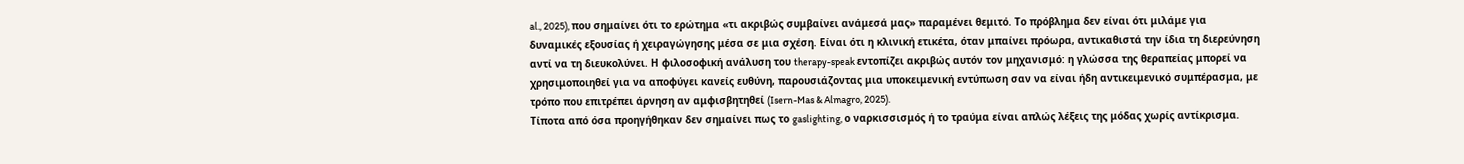al., 2025), που σημαίνει ότι το ερώτημα «τι ακριβώς συμβαίνει ανάμεσά μας» παραμένει θεμιτό. Το πρόβλημα δεν είναι ότι μιλάμε για δυναμικές εξουσίας ή χειραγώγησης μέσα σε μια σχέση. Είναι ότι η κλινική ετικέτα, όταν μπαίνει πρόωρα, αντικαθιστά την ίδια τη διερεύνηση αντί να τη διευκολύνει. Η φιλοσοφική ανάλυση του therapy-speak εντοπίζει ακριβώς αυτόν τον μηχανισμό: η γλώσσα της θεραπείας μπορεί να χρησιμοποιηθεί για να αποφύγει κανείς ευθύνη, παρουσιάζοντας μια υποκειμενική εντύπωση σαν να είναι ήδη αντικειμενικό συμπέρασμα, με τρόπο που επιτρέπει άρνηση αν αμφισβητηθεί (Isern-Mas & Almagro, 2025).
Τίποτα από όσα προηγήθηκαν δεν σημαίνει πως το gaslighting, ο ναρκισσισμός ή το τραύμα είναι απλώς λέξεις της μόδας χωρίς αντίκρισμα.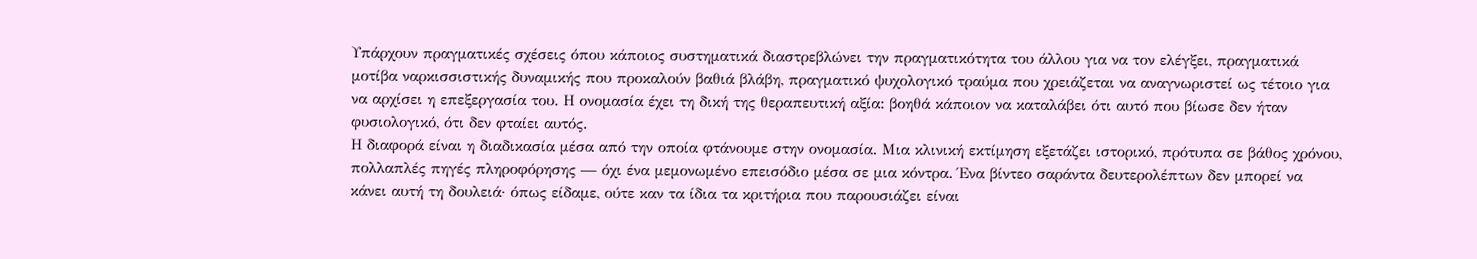Υπάρχουν πραγματικές σχέσεις όπου κάποιος συστηματικά διαστρεβλώνει την πραγματικότητα του άλλου για να τον ελέγξει, πραγματικά μοτίβα ναρκισσιστικής δυναμικής που προκαλούν βαθιά βλάβη, πραγματικό ψυχολογικό τραύμα που χρειάζεται να αναγνωριστεί ως τέτοιο για να αρχίσει η επεξεργασία του. Η ονομασία έχει τη δική της θεραπευτική αξία: βοηθά κάποιον να καταλάβει ότι αυτό που βίωσε δεν ήταν φυσιολογικό, ότι δεν φταίει αυτός.
Η διαφορά είναι η διαδικασία μέσα από την οποία φτάνουμε στην ονομασία. Μια κλινική εκτίμηση εξετάζει ιστορικό, πρότυπα σε βάθος χρόνου, πολλαπλές πηγές πληροφόρησης — όχι ένα μεμονωμένο επεισόδιο μέσα σε μια κόντρα. Ένα βίντεο σαράντα δευτερολέπτων δεν μπορεί να κάνει αυτή τη δουλειά· όπως είδαμε, ούτε καν τα ίδια τα κριτήρια που παρουσιάζει είναι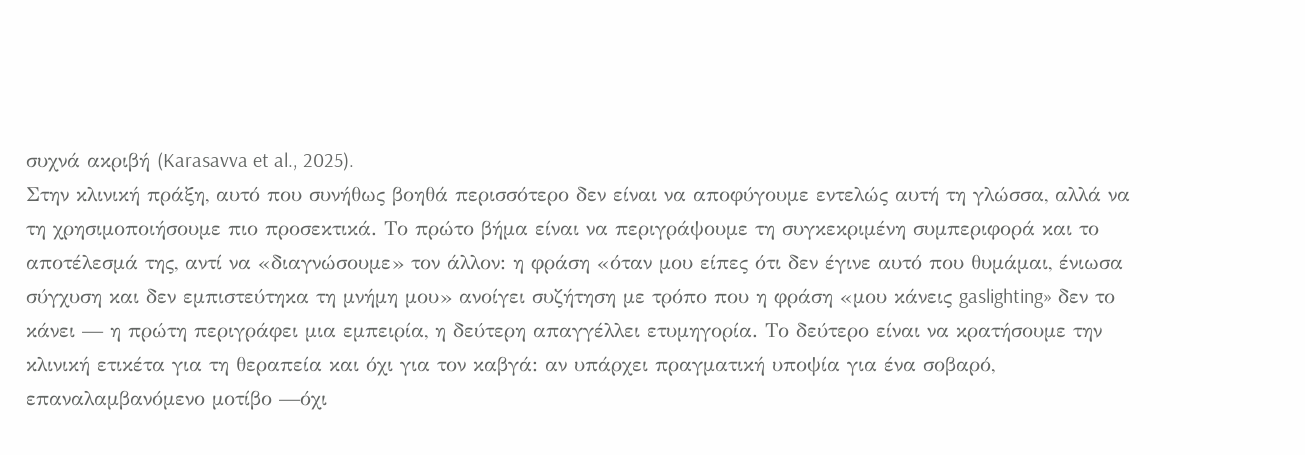συχνά ακριβή (Karasavva et al., 2025).
Στην κλινική πράξη, αυτό που συνήθως βοηθά περισσότερο δεν είναι να αποφύγουμε εντελώς αυτή τη γλώσσα, αλλά να τη χρησιμοποιήσουμε πιο προσεκτικά. Το πρώτο βήμα είναι να περιγράψουμε τη συγκεκριμένη συμπεριφορά και το αποτέλεσμά της, αντί να «διαγνώσουμε» τον άλλον: η φράση «όταν μου είπες ότι δεν έγινε αυτό που θυμάμαι, ένιωσα σύγχυση και δεν εμπιστεύτηκα τη μνήμη μου» ανοίγει συζήτηση με τρόπο που η φράση «μου κάνεις gaslighting» δεν το κάνει — η πρώτη περιγράφει μια εμπειρία, η δεύτερη απαγγέλλει ετυμηγορία. Το δεύτερο είναι να κρατήσουμε την κλινική ετικέτα για τη θεραπεία και όχι για τον καβγά: αν υπάρχει πραγματική υποψία για ένα σοβαρό, επαναλαμβανόμενο μοτίβο —όχι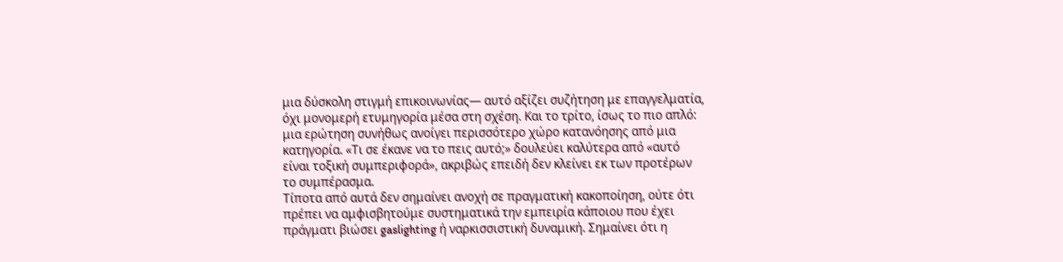μια δύσκολη στιγμή επικοινωνίας— αυτό αξίζει συζήτηση με επαγγελματία, όχι μονομερή ετυμηγορία μέσα στη σχέση. Και το τρίτο, ίσως το πιο απλό: μια ερώτηση συνήθως ανοίγει περισσότερο χώρο κατανόησης από μια κατηγορία. «Τι σε έκανε να το πεις αυτό;» δουλεύει καλύτερα από «αυτό είναι τοξική συμπεριφορά», ακριβώς επειδή δεν κλείνει εκ των προτέρων το συμπέρασμα.
Τίποτα από αυτά δεν σημαίνει ανοχή σε πραγματική κακοποίηση, ούτε ότι πρέπει να αμφισβητούμε συστηματικά την εμπειρία κάποιου που έχει πράγματι βιώσει gaslighting ή ναρκισσιστική δυναμική. Σημαίνει ότι η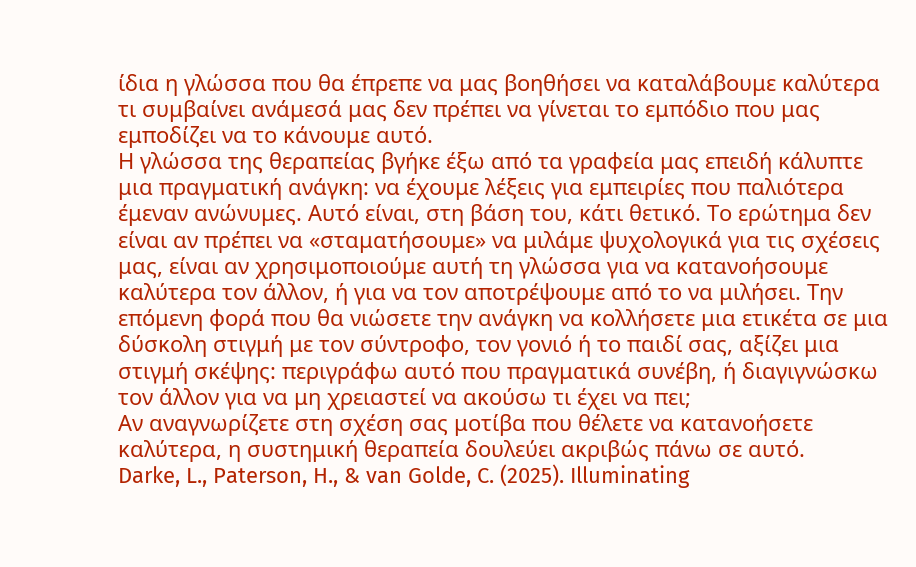ίδια η γλώσσα που θα έπρεπε να μας βοηθήσει να καταλάβουμε καλύτερα τι συμβαίνει ανάμεσά μας δεν πρέπει να γίνεται το εμπόδιο που μας εμποδίζει να το κάνουμε αυτό.
Η γλώσσα της θεραπείας βγήκε έξω από τα γραφεία μας επειδή κάλυπτε μια πραγματική ανάγκη: να έχουμε λέξεις για εμπειρίες που παλιότερα έμεναν ανώνυμες. Αυτό είναι, στη βάση του, κάτι θετικό. Το ερώτημα δεν είναι αν πρέπει να «σταματήσουμε» να μιλάμε ψυχολογικά για τις σχέσεις μας, είναι αν χρησιμοποιούμε αυτή τη γλώσσα για να κατανοήσουμε καλύτερα τον άλλον, ή για να τον αποτρέψουμε από το να μιλήσει. Την επόμενη φορά που θα νιώσετε την ανάγκη να κολλήσετε μια ετικέτα σε μια δύσκολη στιγμή με τον σύντροφο, τον γονιό ή το παιδί σας, αξίζει μια στιγμή σκέψης: περιγράφω αυτό που πραγματικά συνέβη, ή διαγιγνώσκω τον άλλον για να μη χρειαστεί να ακούσω τι έχει να πει;
Αν αναγνωρίζετε στη σχέση σας μοτίβα που θέλετε να κατανοήσετε καλύτερα, η συστημική θεραπεία δουλεύει ακριβώς πάνω σε αυτό.
Darke, L., Paterson, H., & van Golde, C. (2025). Illuminating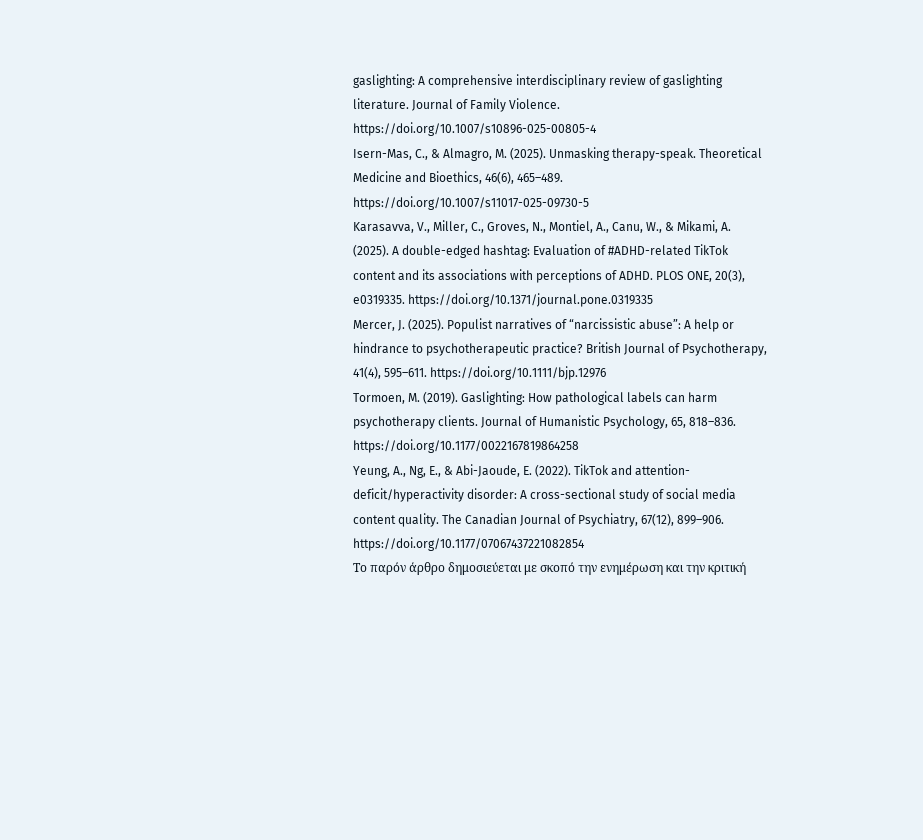gaslighting: A comprehensive interdisciplinary review of gaslighting literature. Journal of Family Violence. https://doi.org/10.1007/s10896-025-00805-4
Isern-Mas, C., & Almagro, M. (2025). Unmasking therapy-speak. Theoretical Medicine and Bioethics, 46(6), 465–489. https://doi.org/10.1007/s11017-025-09730-5
Karasavva, V., Miller, C., Groves, N., Montiel, A., Canu, W., & Mikami, A. (2025). A double-edged hashtag: Evaluation of #ADHD-related TikTok content and its associations with perceptions of ADHD. PLOS ONE, 20(3), e0319335. https://doi.org/10.1371/journal.pone.0319335
Mercer, J. (2025). Populist narratives of “narcissistic abuse”: A help or hindrance to psychotherapeutic practice? British Journal of Psychotherapy, 41(4), 595–611. https://doi.org/10.1111/bjp.12976
Tormoen, M. (2019). Gaslighting: How pathological labels can harm psychotherapy clients. Journal of Humanistic Psychology, 65, 818–836. https://doi.org/10.1177/0022167819864258
Yeung, A., Ng, E., & Abi-Jaoude, E. (2022). TikTok and attention-deficit/hyperactivity disorder: A cross-sectional study of social media content quality. The Canadian Journal of Psychiatry, 67(12), 899–906. https://doi.org/10.1177/07067437221082854
Το παρόν άρθρο δημοσιεύεται με σκοπό την ενημέρωση και την κριτική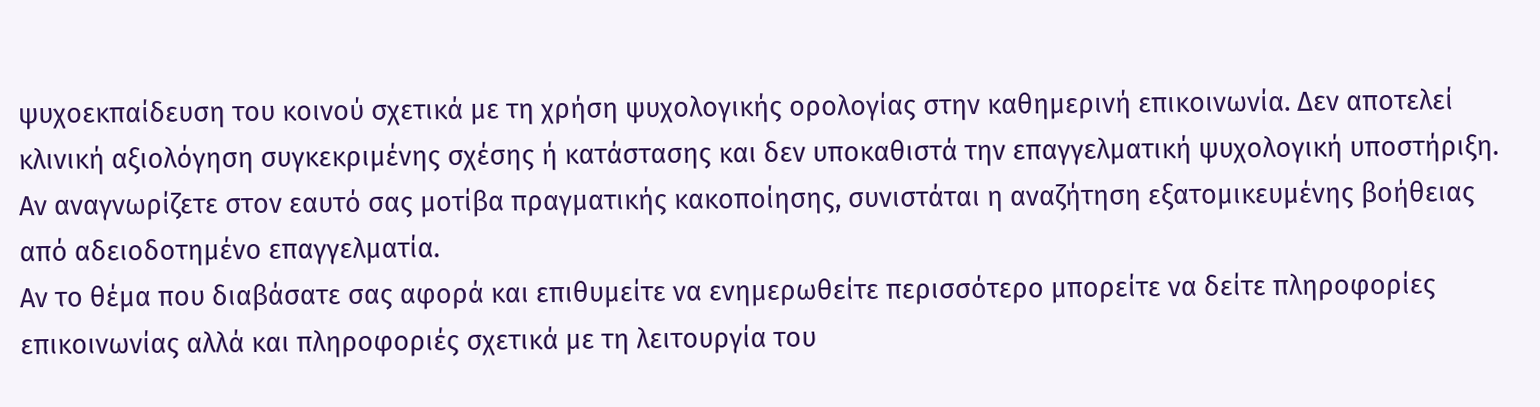ψυχοεκπαίδευση του κοινού σχετικά με τη χρήση ψυχολογικής ορολογίας στην καθημερινή επικοινωνία. Δεν αποτελεί κλινική αξιολόγηση συγκεκριμένης σχέσης ή κατάστασης και δεν υποκαθιστά την επαγγελματική ψυχολογική υποστήριξη. Αν αναγνωρίζετε στον εαυτό σας μοτίβα πραγματικής κακοποίησης, συνιστάται η αναζήτηση εξατομικευμένης βοήθειας από αδειοδοτημένο επαγγελματία.
Αν το θέμα που διαβάσατε σας αφορά και επιθυμείτε να ενημερωθείτε περισσότερο μπορείτε να δείτε πληροφορίες επικοινωνίας αλλά και πληροφοριές σχετικά με τη λειτουργία του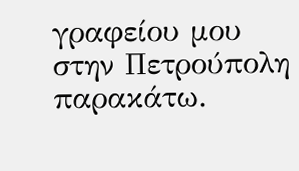γραφείου μου στην Πετρούπολη παρακάτω.